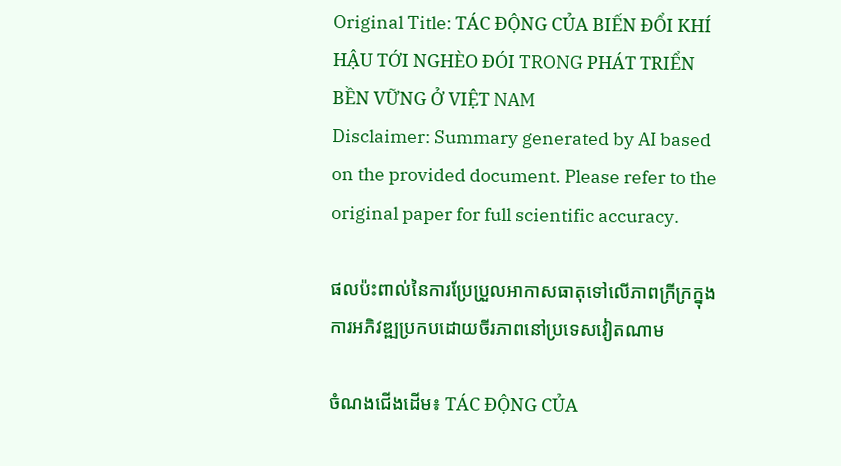Original Title: TÁC ĐỘNG CỦA BIẾN ĐỔI KHÍ HẬU TỚI NGHÈO ĐÓI TRONG PHÁT TRIỂN BỀN VỮNG Ở VIỆT NAM
Disclaimer: Summary generated by AI based on the provided document. Please refer to the original paper for full scientific accuracy.

ផលប៉ះពាល់នៃការប្រែប្រួលអាកាសធាតុទៅលើភាពក្រីក្រក្នុងការអភិវឌ្ឍប្រកបដោយចីរភាពនៅប្រទេសវៀតណាម

ចំណងជើងដើម៖ TÁC ĐỘNG CỦA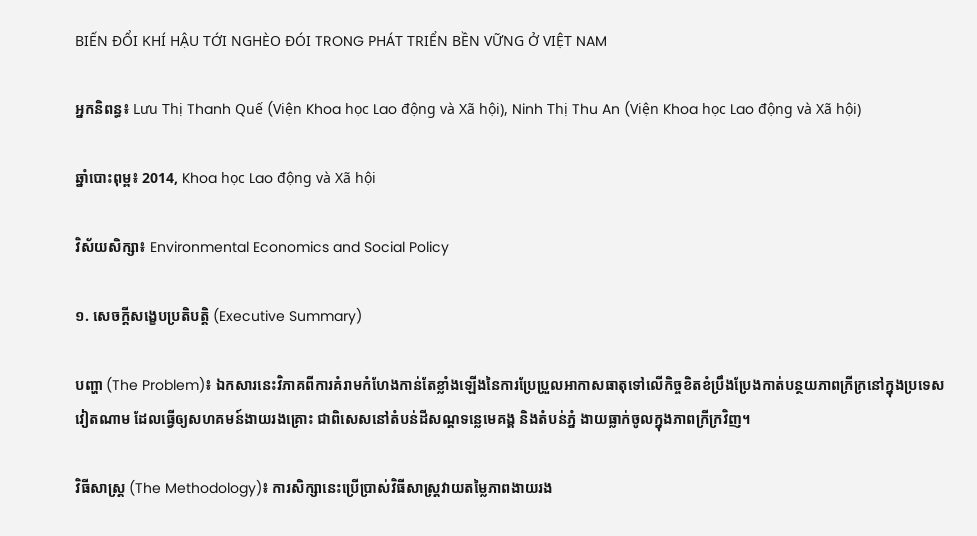BIẾN ĐỔI KHÍ HẬU TỚI NGHÈO ĐÓI TRONG PHÁT TRIỂN BỀN VỮNG Ở VIỆT NAM

អ្នកនិពន្ធ៖ Lưu Thị Thanh Quế (Viện Khoa học Lao động và Xã hội), Ninh Thị Thu An (Viện Khoa học Lao động và Xã hội)

ឆ្នាំបោះពុម្ព៖ 2014, Khoa học Lao động và Xã hội

វិស័យសិក្សា៖ Environmental Economics and Social Policy

១. សេចក្តីសង្ខេបប្រតិបត្តិ (Executive Summary)

បញ្ហា (The Problem)៖ ឯកសារនេះវិភាគពីការគំរាមកំហែងកាន់តែខ្លាំងឡើងនៃការប្រែប្រួលអាកាសធាតុទៅលើកិច្ចខិតខំប្រឹងប្រែងកាត់បន្ថយភាពក្រីក្រនៅក្នុងប្រទេសវៀតណាម ដែលធ្វើឲ្យសហគមន៍ងាយរងគ្រោះ ជាពិសេសនៅតំបន់ដីសណ្ដទន្លេមេគង្គ និងតំបន់ភ្នំ ងាយធ្លាក់ចូលក្នុងភាពក្រីក្រវិញ។

វិធីសាស្ត្រ (The Methodology)៖ ការសិក្សានេះប្រើប្រាស់វិធីសាស្ត្រវាយតម្លៃភាពងាយរង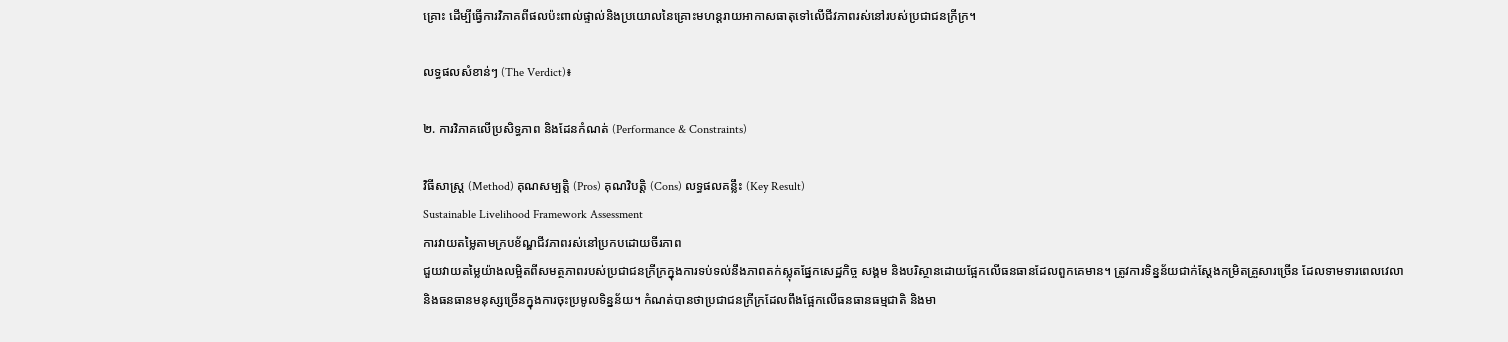គ្រោះ ដើម្បីធ្វើការវិភាគពីផលប៉ះពាល់ផ្ទាល់និងប្រយោលនៃគ្រោះមហន្តរាយអាកាសធាតុទៅលើជីវភាពរស់នៅរបស់ប្រជាជនក្រីក្រ។

លទ្ធផលសំខាន់ៗ (The Verdict)៖

២. ការវិភាគលើប្រសិទ្ធភាព និងដែនកំណត់ (Performance & Constraints)

វិធីសាស្ត្រ (Method) គុណសម្បត្តិ (Pros) គុណវិបត្តិ (Cons) លទ្ធផលគន្លឹះ (Key Result)
Sustainable Livelihood Framework Assessment
ការវាយតម្លៃតាមក្របខ័ណ្ឌជីវភាពរស់នៅប្រកបដោយចីរភាព
ជួយវាយតម្លៃយ៉ាងលម្អិតពីសមត្ថភាពរបស់ប្រជាជនក្រីក្រក្នុងការទប់ទល់នឹងភាពតក់ស្លុតផ្នែកសេដ្ឋកិច្ច សង្គម និងបរិស្ថានដោយផ្អែកលើធនធានដែលពួកគេមាន។ ត្រូវការទិន្នន័យជាក់ស្តែងកម្រិតគ្រួសារច្រើន ដែលទាមទារពេលវេលា និងធនធានមនុស្សច្រើនក្នុងការចុះប្រមូលទិន្នន័យ។ កំណត់បានថាប្រជាជនក្រីក្រដែលពឹងផ្អែកលើធនធានធម្មជាតិ និងមា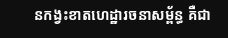នកង្វះខាតហេដ្ឋារចនាសម្ព័ន្ធ គឺជា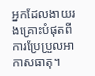អ្នកដែលងាយរងគ្រោះបំផុតពីការប្រែប្រួលអាកាសធាតុ។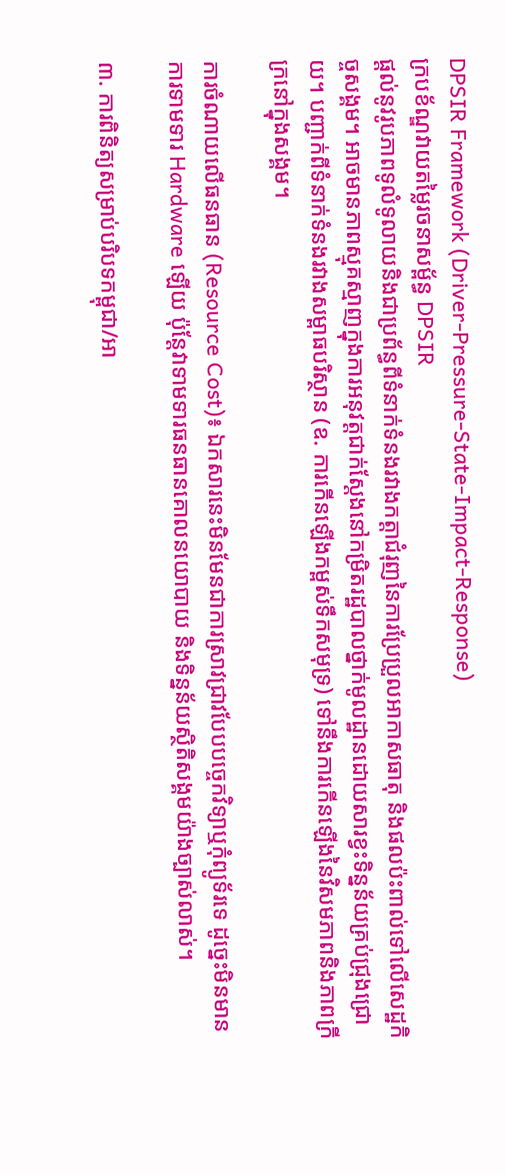DPSIR Framework (Driver-Pressure-State-Impact-Response)
ក្របខ័ណ្ឌវាយតម្លៃរចនាសម្ព័ន្ធ DPSIR
ផ្តល់នូវរូបភាពទូលំទូលាយនិងជាប្រព័ន្ធពីទំនាក់ទំនងរវាងកត្តាជំរុញនៃការប្រែប្រួលអាកាសធាតុ និងផលប៉ះពាល់ទៅលើសេដ្ឋកិច្ចសង្គម។ អាចមានភាពស្មុគស្មាញក្នុងការអនុវត្តជាក់ស្តែងនៅកម្រិតរដ្ឋបាលថ្នាក់មូលដ្ឋានដោយសារខ្វះទិន្នន័យគ្រប់ជ្រុងជ្រោយ។ បញ្ជាក់ពីទំនាក់ទំនងរវាងសម្ពាធបរិស្ថាន (ឧ. ការកើនឡើងកម្ពស់ទឹកសមុទ្រ) ទៅនឹងការកើនឡើងនៃវិសមភាពនិងភាពក្រីក្រនៅក្នុងសង្គម។

ការចំណាយលើធនធាន (Resource Cost)៖ ឯកសារនេះមិនមែនជាការស្រាវជ្រាវបែបបច្ចេកវិទ្យាឬកុំព្យូទ័រទេ ដូច្នេះមិនមានការទាមទារ Hardware ឡើយ ប៉ុន្តែវាទាមទារធនធានគោលនយោបាយ និងទិន្នន័យស្ថិតិសង្គមយ៉ាងច្បាស់លាស់។

៣. ការពិនិត្យសម្រាប់បរិបទកម្ពុជា/អា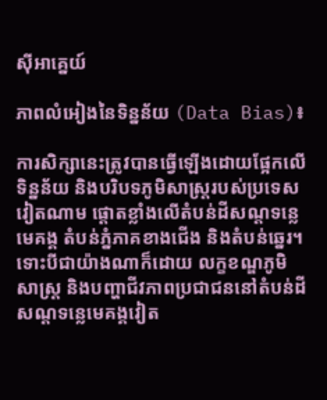ស៊ីអាគ្នេយ៍

ភាពលំអៀងនៃទិន្នន័យ (Data Bias)៖

ការសិក្សានេះត្រូវបានធ្វើឡើងដោយផ្អែកលើទិន្នន័យ និងបរិបទភូមិសាស្ត្ររបស់ប្រទេសវៀតណាម ផ្តោតខ្លាំងលើតំបន់ដីសណ្ដទន្លេមេគង្គ តំបន់ភ្នំភាគខាងជើង និងតំបន់ឆ្នេរ។ ទោះបីជាយ៉ាងណាក៏ដោយ លក្ខខណ្ឌភូមិសាស្ត្រ និងបញ្ហាជីវភាពប្រជាជននៅតំបន់ដីសណ្ដទន្លេមេគង្គវៀត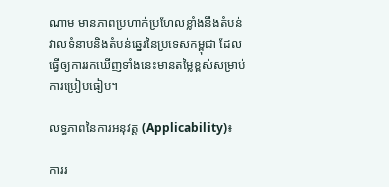ណាម មានភាពប្រហាក់ប្រហែលខ្លាំងនឹងតំបន់វាលទំនាបនិងតំបន់ឆ្នេរនៃប្រទេសកម្ពុជា ដែលធ្វើឲ្យការរកឃើញទាំងនេះមានតម្លៃខ្ពស់សម្រាប់ការប្រៀបធៀប។

លទ្ធភាពនៃការអនុវត្ត (Applicability)៖

ការរ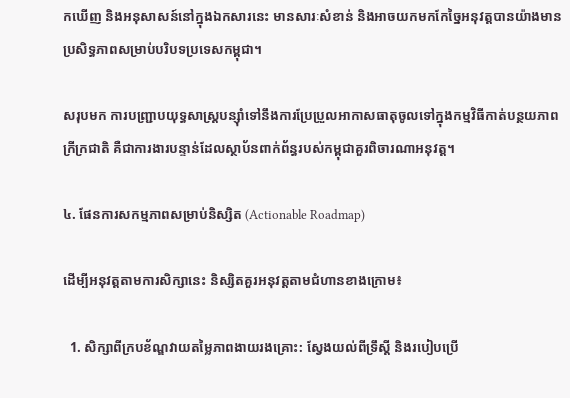កឃើញ និងអនុសាសន៍នៅក្នុងឯកសារនេះ មានសារៈសំខាន់ និងអាចយកមកកែច្នៃអនុវត្តបានយ៉ាងមានប្រសិទ្ធភាពសម្រាប់បរិបទប្រទេសកម្ពុជា។

សរុបមក ការបញ្ជ្រាបយុទ្ធសាស្ត្របន្ស៊ាំទៅនឹងការប្រែប្រួលអាកាសធាតុចូលទៅក្នុងកម្មវិធីកាត់បន្ថយភាពក្រីក្រជាតិ គឺជាការងារបន្ទាន់ដែលស្ថាប័នពាក់ព័ន្ធរបស់កម្ពុជាគួរពិចារណាអនុវត្ត។

៤. ផែនការសកម្មភាពសម្រាប់និស្សិត (Actionable Roadmap)

ដើម្បីអនុវត្តតាមការសិក្សានេះ និស្សិតគួរអនុវត្តតាមជំហានខាងក្រោម៖

  1. សិក្សាពីក្របខ័ណ្ឌវាយតម្លៃភាពងាយរងគ្រោះ: ស្វែងយល់ពីទ្រឹស្តី និងរបៀបប្រើ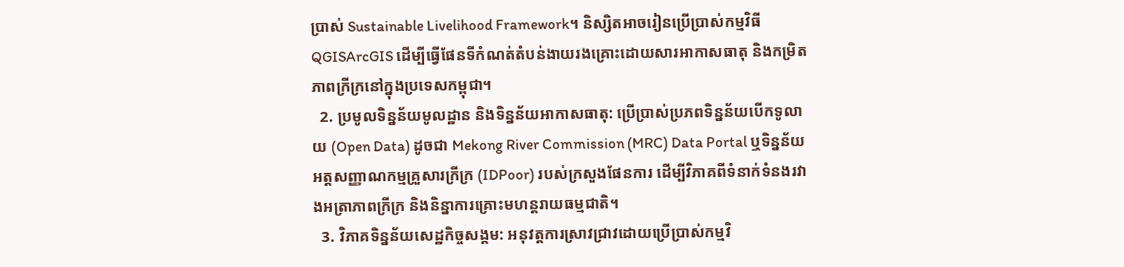ប្រាស់ Sustainable Livelihood Framework។ និស្សិតអាចរៀនប្រើប្រាស់កម្មវិធី QGISArcGIS ដើម្បីធ្វើផែនទីកំណត់តំបន់ងាយរងគ្រោះដោយសារអាកាសធាតុ និងកម្រិតភាពក្រីក្រនៅក្នុងប្រទេសកម្ពុជា។
  2. ប្រមូលទិន្នន័យមូលដ្ឋាន និងទិន្នន័យអាកាសធាតុ: ប្រើប្រាស់ប្រភពទិន្នន័យបើកទូលាយ (Open Data) ដូចជា Mekong River Commission (MRC) Data Portal ឬទិន្នន័យអត្តសញ្ញាណកម្មគ្រួសារក្រីក្រ (IDPoor) របស់ក្រសួងផែនការ ដើម្បីវិភាគពីទំនាក់ទំនងរវាងអត្រាភាពក្រីក្រ និងនិន្នាការគ្រោះមហន្តរាយធម្មជាតិ។
  3. វិភាគទិន្នន័យសេដ្ឋកិច្ចសង្គម: អនុវត្តការស្រាវជ្រាវដោយប្រើប្រាស់កម្មវិ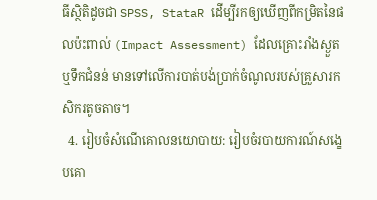ធីស្ថិតិដូចជា SPSS, StataR ដើម្បីរកឲ្យឃើញពីកម្រិតនៃផលប៉ះពាល់ (Impact Assessment) ដែលគ្រោះរាំងស្ងួត ឬទឹកជំនន់ មានទៅលើការបាត់បង់ប្រាក់ចំណូលរបស់គ្រួសារកសិករតូចតាច។
  4. រៀបចំសំណើគោលនយោបាយ: រៀបចំរបាយការណ៍សង្ខេបគោ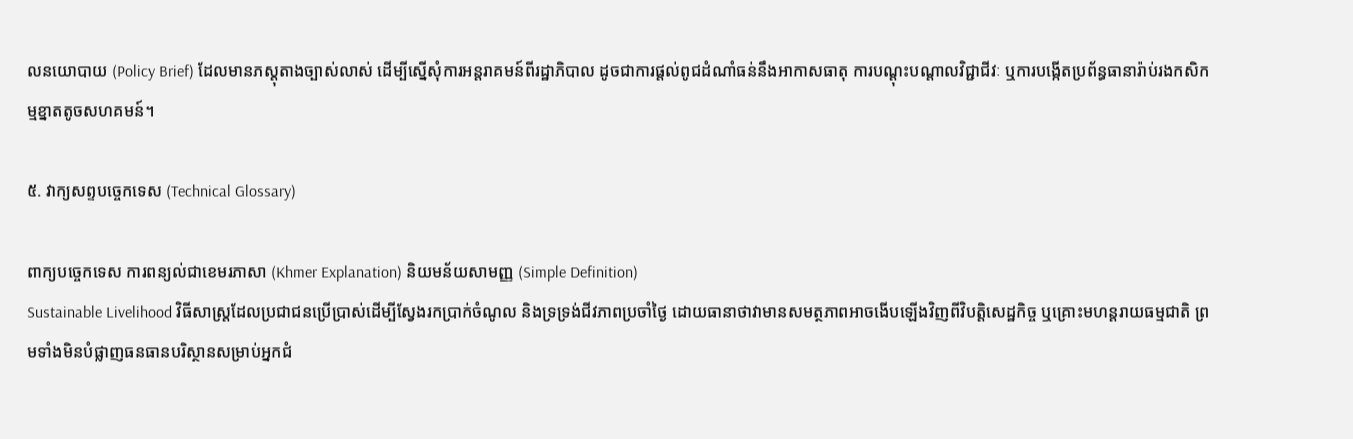លនយោបាយ (Policy Brief) ដែលមានភស្តុតាងច្បាស់លាស់ ដើម្បីស្នើសុំការអន្តរាគមន៍ពីរដ្ឋាភិបាល ដូចជាការផ្តល់ពូជដំណាំធន់នឹងអាកាសធាតុ ការបណ្តុះបណ្តាលវិជ្ជាជីវៈ ឬការបង្កើតប្រព័ន្ធធានារ៉ាប់រងកសិកម្មខ្នាតតូចសហគមន៍។

៥. វាក្យសព្ទបច្ចេកទេស (Technical Glossary)

ពាក្យបច្ចេកទេស ការពន្យល់ជាខេមរភាសា (Khmer Explanation) និយមន័យសាមញ្ញ (Simple Definition)
Sustainable Livelihood វិធីសាស្ត្រដែលប្រជាជនប្រើប្រាស់ដើម្បីស្វែងរកប្រាក់ចំណូល និងទ្រទ្រង់ជីវភាពប្រចាំថ្ងៃ ដោយធានាថាវាមានសមត្ថភាពអាចងើបឡើងវិញពីវិបត្តិសេដ្ឋកិច្ច ឬគ្រោះមហន្តរាយធម្មជាតិ ព្រមទាំងមិនបំផ្លាញធនធានបរិស្ថានសម្រាប់អ្នកជំ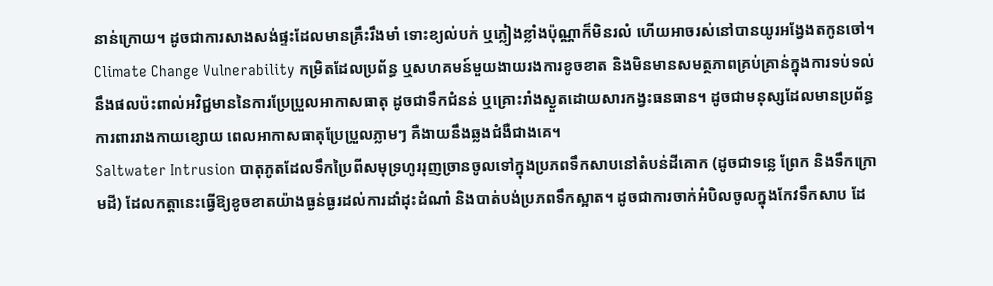នាន់ក្រោយ។ ដូចជាការសាងសង់ផ្ទះដែលមានគ្រឹះរឹងមាំ ទោះខ្យល់បក់ ឬភ្លៀងខ្លាំងប៉ុណ្ណាក៏មិនរលំ ហើយអាចរស់នៅបានយូរអង្វែងតកូនចៅ។
Climate Change Vulnerability កម្រិតដែលប្រព័ន្ធ ឬសហគមន៍មួយងាយរងការខូចខាត និងមិនមានសមត្ថភាពគ្រប់គ្រាន់ក្នុងការទប់ទល់នឹងផលប៉ះពាល់អវិជ្ជមាននៃការប្រែប្រួលអាកាសធាតុ ដូចជាទឹកជំនន់ ឬគ្រោះរាំងស្ងួតដោយសារកង្វះធនធាន។ ដូចជាមនុស្សដែលមានប្រព័ន្ធការពាររាងកាយខ្សោយ ពេលអាកាសធាតុប្រែប្រួលភ្លាមៗ គឺងាយនឹងឆ្លងជំងឺជាងគេ។
Saltwater Intrusion បាតុភូតដែលទឹកប្រៃពីសមុទ្រហូររុញច្រានចូលទៅក្នុងប្រភពទឹកសាបនៅតំបន់ដីគោក (ដូចជាទន្លេ ព្រែក និងទឹកក្រោមដី) ដែលកត្តានេះធ្វើឱ្យខូចខាតយ៉ាងធ្ងន់ធ្ងរដល់ការដាំដុះដំណាំ និងបាត់បង់ប្រភពទឹកស្អាត។ ដូចជាការចាក់អំបិលចូលក្នុងកែវទឹកសាប ដែ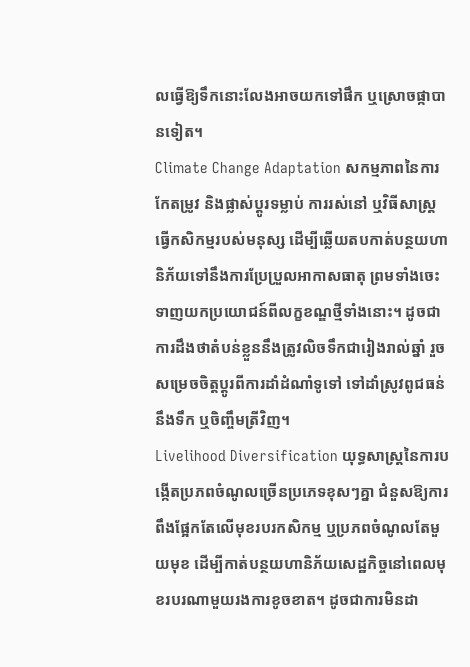លធ្វើឱ្យទឹកនោះលែងអាចយកទៅផឹក ឬស្រោចផ្កាបានទៀត។
Climate Change Adaptation សកម្មភាពនៃការកែតម្រូវ និងផ្លាស់ប្តូរទម្លាប់ ការរស់នៅ ឬវិធីសាស្ត្រធ្វើកសិកម្មរបស់មនុស្ស ដើម្បីឆ្លើយតបកាត់បន្ថយហានិភ័យទៅនឹងការប្រែប្រួលអាកាសធាតុ ព្រមទាំងចេះទាញយកប្រយោជន៍ពីលក្ខខណ្ឌថ្មីទាំងនោះ។ ដូចជាការដឹងថាតំបន់ខ្លួននឹងត្រូវលិចទឹកជារៀងរាល់ឆ្នាំ រួចសម្រេចចិត្តប្តូរពីការដាំដំណាំទូទៅ ទៅដាំស្រូវពូជធន់នឹងទឹក ឬចិញ្ចឹមត្រីវិញ។
Livelihood Diversification យុទ្ធសាស្ត្រនៃការបង្កើតប្រភពចំណូលច្រើនប្រភេទខុសៗគ្នា ជំនួសឱ្យការពឹងផ្អែកតែលើមុខរបរកសិកម្ម ឬប្រភពចំណូលតែមួយមុខ ដើម្បីកាត់បន្ថយហានិភ័យសេដ្ឋកិច្ចនៅពេលមុខរបរណាមួយរងការខូចខាត។ ដូចជាការមិនដា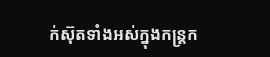ក់ស៊ុតទាំងអស់ក្នុងកន្ត្រក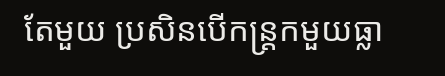តែមួយ ប្រសិនបើកន្ត្រកមួយធ្លា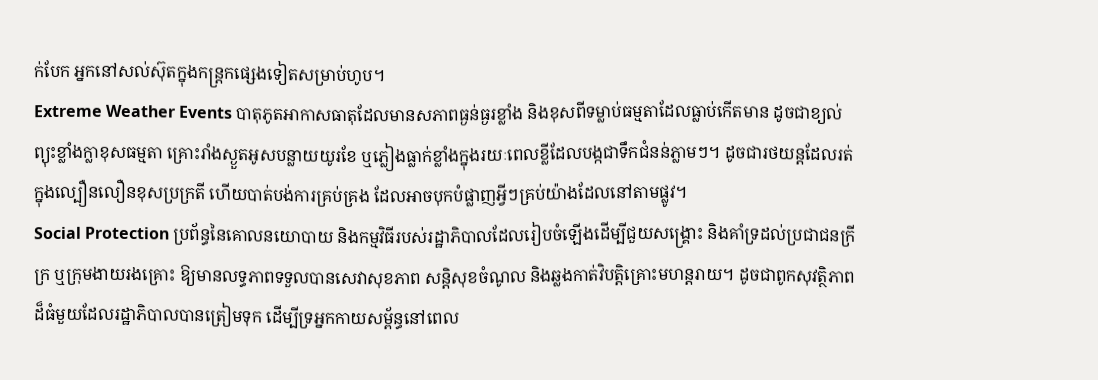ក់បែក អ្នកនៅសល់ស៊ុតក្នុងកន្ត្រកផ្សេងទៀតសម្រាប់ហូប។
Extreme Weather Events បាតុភូតអាកាសធាតុដែលមានសភាពធ្ងន់ធ្ងរខ្លាំង និងខុសពីទម្លាប់ធម្មតាដែលធ្លាប់កើតមាន ដូចជាខ្យល់ព្យុះខ្លាំងក្លាខុសធម្មតា គ្រោះរាំងស្ងួតអូសបន្លាយយូរខែ ឬភ្លៀងធ្លាក់ខ្លាំងក្នុងរយៈពេលខ្លីដែលបង្កជាទឹកជំនន់ភ្លាមៗ។ ដូចជារថយន្តដែលរត់ក្នុងល្បឿនលឿនខុសប្រក្រតី ហើយបាត់បង់ការគ្រប់គ្រង ដែលអាចបុកបំផ្លាញអ្វីៗគ្រប់យ៉ាងដែលនៅតាមផ្លូវ។
Social Protection ប្រព័ន្ធនៃគោលនយោបាយ និងកម្មវិធីរបស់រដ្ឋាភិបាលដែលរៀបចំឡើងដើម្បីជួយសង្គ្រោះ និងគាំទ្រដល់ប្រជាជនក្រីក្រ ឬក្រុមងាយរងគ្រោះ ឱ្យមានលទ្ធភាពទទួលបានសេវាសុខភាព សន្តិសុខចំណូល និងឆ្លងកាត់វិបត្តិគ្រោះមហន្តរាយ។ ដូចជាពូកសុវត្ថិភាពដ៏ធំមួយដែលរដ្ឋាភិបាលបានត្រៀមទុក ដើម្បីទ្រអ្នកកាយសម្ព័ន្ធនៅពេល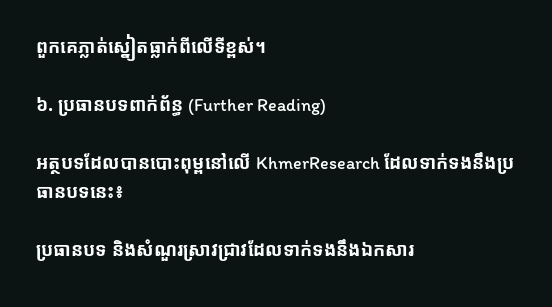ពួកគេភ្លាត់ស្នៀតធ្លាក់ពីលើទីខ្ពស់។

៦. ប្រធានបទពាក់ព័ន្ធ (Further Reading)

អត្ថបទដែលបានបោះពុម្ពនៅលើ KhmerResearch ដែលទាក់ទងនឹងប្រធានបទនេះ៖

ប្រធានបទ និងសំណួរស្រាវជ្រាវដែលទាក់ទងនឹងឯកសារ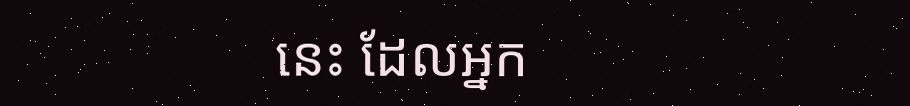នេះ ដែលអ្នក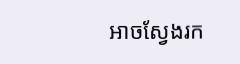អាចស្វែងរក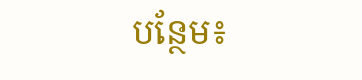បន្ថែម៖